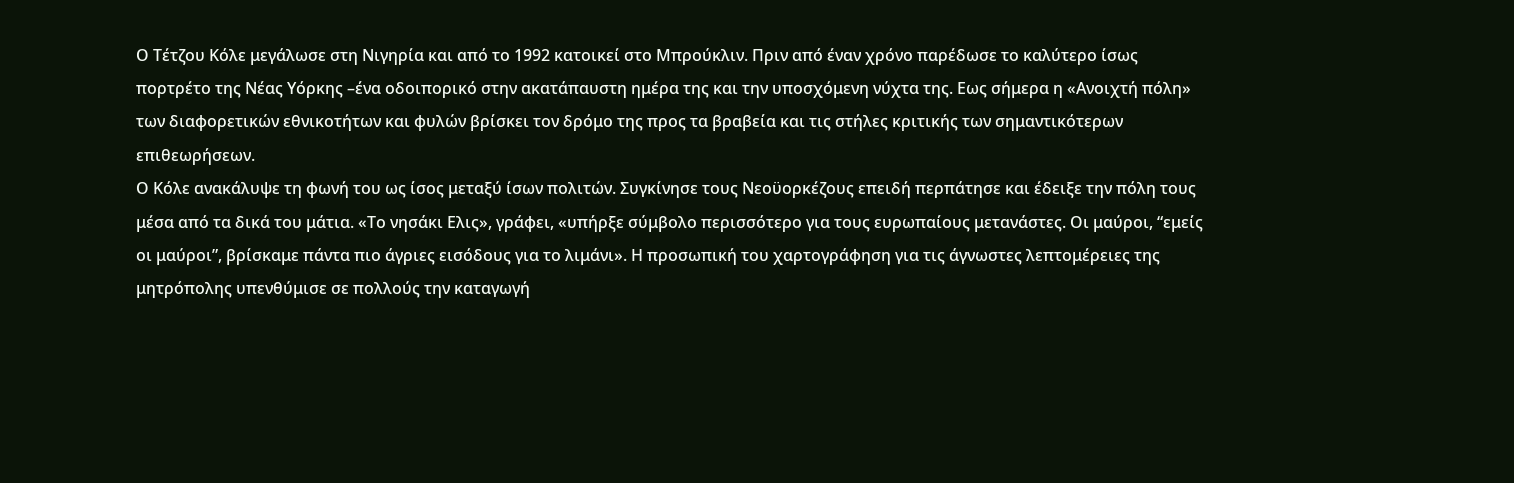Ο Τέτζου Κόλε μεγάλωσε στη Νιγηρία και από το 1992 κατοικεί στο Μπρούκλιν. Πριν από έναν χρόνο παρέδωσε το καλύτερο ίσως πορτρέτο της Νέας Υόρκης –ένα οδοιπορικό στην ακατάπαυστη ημέρα της και την υποσχόμενη νύχτα της. Εως σήμερα η «Ανοιχτή πόλη» των διαφορετικών εθνικοτήτων και φυλών βρίσκει τον δρόμο της προς τα βραβεία και τις στήλες κριτικής των σημαντικότερων επιθεωρήσεων.
Ο Κόλε ανακάλυψε τη φωνή του ως ίσος μεταξύ ίσων πολιτών. Συγκίνησε τους Νεοϋορκέζους επειδή περπάτησε και έδειξε την πόλη τους μέσα από τα δικά του μάτια. «Το νησάκι Ελις», γράφει, «υπήρξε σύμβολο περισσότερο για τους ευρωπαίους μετανάστες. Οι μαύροι, “εμείς οι μαύροι”, βρίσκαμε πάντα πιο άγριες εισόδους για το λιμάνι». Η προσωπική του χαρτογράφηση για τις άγνωστες λεπτομέρειες της μητρόπολης υπενθύμισε σε πολλούς την καταγωγή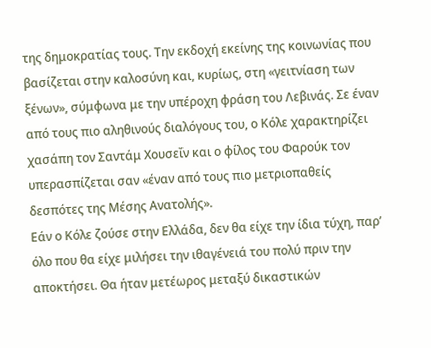της δημοκρατίας τους. Την εκδοχή εκείνης της κοινωνίας που βασίζεται στην καλοσύνη και, κυρίως, στη «γειτνίαση των ξένων», σύμφωνα με την υπέροχη φράση του Λεβινάς. Σε έναν από τους πιο αληθινούς διαλόγους του, ο Κόλε χαρακτηρίζει χασάπη τον Σαντάμ Χουσεΐν και ο φίλος του Φαρούκ τον υπερασπίζεται σαν «έναν από τους πιο μετριοπαθείς δεσπότες της Μέσης Ανατολής».
Εάν ο Κόλε ζούσε στην Ελλάδα, δεν θα είχε την ίδια τύχη, παρ’ όλο που θα είχε μιλήσει την ιθαγένειά του πολύ πριν την αποκτήσει. Θα ήταν μετέωρος μεταξύ δικαστικών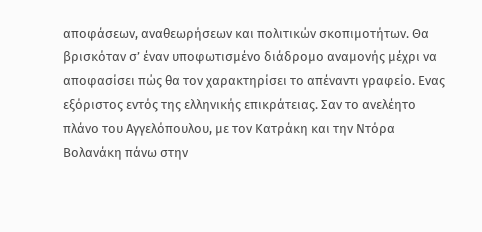αποφάσεων, αναθεωρήσεων και πολιτικών σκοπιμοτήτων. Θα βρισκόταν σ’ έναν υποφωτισμένο διάδρομο αναμονής μέχρι να αποφασίσει πώς θα τον χαρακτηρίσει το απέναντι γραφείο. Ενας εξόριστος εντός της ελληνικής επικράτειας. Σαν το ανελέητο πλάνο του Αγγελόπουλου, με τον Κατράκη και την Ντόρα Βολανάκη πάνω στην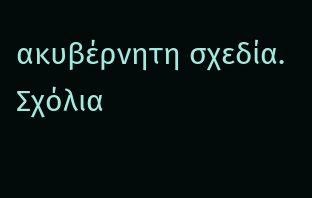ακυβέρνητη σχεδία.
Σχόλια